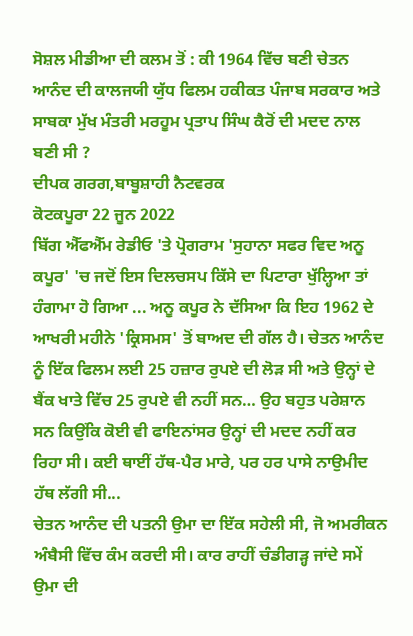ਸੋਸ਼ਲ ਮੀਡੀਆ ਦੀ ਕਲਮ ਤੋਂ : ਕੀ 1964 ਵਿੱਚ ਬਣੀ ਚੇਤਨ ਆਨੰਦ ਦੀ ਕਾਲਜਯੀ ਯੁੱਧ ਫਿਲਮ ਹਕੀਕਤ ਪੰਜਾਬ ਸਰਕਾਰ ਅਤੇ ਸਾਬਕਾ ਮੁੱਖ ਮੰਤਰੀ ਮਰਹੂਮ ਪ੍ਰਤਾਪ ਸਿੰਘ ਕੈਰੋਂ ਦੀ ਮਦਦ ਨਾਲ ਬਣੀ ਸੀ ?
ਦੀਪਕ ਗਰਗ,ਬਾਬੂਸ਼ਾਹੀ ਨੈਟਵਰਕ
ਕੋਟਕਪੂਰਾ 22 ਜੂਨ 2022
ਬਿੱਗ ਐੱਫਐੱਮ ਰੇਡੀਓ 'ਤੇ ਪ੍ਰੋਗਰਾਮ 'ਸੁਹਾਨਾ ਸਫਰ ਵਿਦ ਅਨੂ ਕਪੂਰ' 'ਚ ਜਦੋਂ ਇਸ ਦਿਲਚਸਪ ਕਿੱਸੇ ਦਾ ਪਿਟਾਰਾ ਖੁੱਲ੍ਹਿਆ ਤਾਂ ਹੰਗਾਮਾ ਹੋ ਗਿਆ ... ਅਨੂ ਕਪੂਰ ਨੇ ਦੱਸਿਆ ਕਿ ਇਹ 1962 ਦੇ ਆਖਰੀ ਮਹੀਨੇ 'ਕ੍ਰਿਸਮਸ' ਤੋਂ ਬਾਅਦ ਦੀ ਗੱਲ ਹੈ। ਚੇਤਨ ਆਨੰਦ ਨੂੰ ਇੱਕ ਫਿਲਮ ਲਈ 25 ਹਜ਼ਾਰ ਰੁਪਏ ਦੀ ਲੋੜ ਸੀ ਅਤੇ ਉਨ੍ਹਾਂ ਦੇ ਬੈਂਕ ਖਾਤੇ ਵਿੱਚ 25 ਰੁਪਏ ਵੀ ਨਹੀਂ ਸਨ… ਉਹ ਬਹੁਤ ਪਰੇਸ਼ਾਨ ਸਨ ਕਿਉਂਕਿ ਕੋਈ ਵੀ ਫਾਇਨਾਂਸਰ ਉਨ੍ਹਾਂ ਦੀ ਮਦਦ ਨਹੀਂ ਕਰ ਰਿਹਾ ਸੀ। ਕਈ ਥਾਈਂ ਹੱਥ-ਪੈਰ ਮਾਰੇ, ਪਰ ਹਰ ਪਾਸੇ ਨਾਉਮੀਦ ਹੱਥ ਲੱਗੀ ਸੀ...
ਚੇਤਨ ਆਨੰਦ ਦੀ ਪਤਨੀ ਉਮਾ ਦਾ ਇੱਕ ਸਹੇਲੀ ਸੀ, ਜੋ ਅਮਰੀਕਨ ਅੰਬੈਸੀ ਵਿੱਚ ਕੰਮ ਕਰਦੀ ਸੀ। ਕਾਰ ਰਾਹੀਂ ਚੰਡੀਗੜ੍ਹ ਜਾਂਦੇ ਸਮੇਂ ਉਮਾ ਦੀ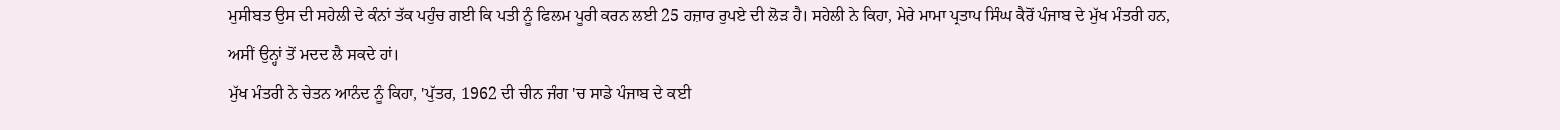ਮੁਸੀਬਤ ਉਸ ਦੀ ਸਹੇਲੀ ਦੇ ਕੰਨਾਂ ਤੱਕ ਪਹੁੰਚ ਗਈ ਕਿ ਪਤੀ ਨੂੰ ਫਿਲਮ ਪੂਰੀ ਕਰਨ ਲਈ 25 ਹਜ਼ਾਰ ਰੁਪਏ ਦੀ ਲੋੜ ਹੈ। ਸਹੇਲੀ ਨੇ ਕਿਹਾ, ਮੇਰੇ ਮਾਮਾ ਪ੍ਰਤਾਪ ਸਿੰਘ ਕੈਰੋਂ ਪੰਜਾਬ ਦੇ ਮੁੱਖ ਮੰਤਰੀ ਹਨ, ਅਸੀਂ ਉਨ੍ਹਾਂ ਤੋਂ ਮਦਦ ਲੈ ਸਕਦੇ ਹਾਂ।
ਮੁੱਖ ਮੰਤਰੀ ਨੇ ਚੇਤਨ ਆਨੰਦ ਨੂੰ ਕਿਹਾ, 'ਪੁੱਤਰ, 1962 ਦੀ ਚੀਨ ਜੰਗ 'ਚ ਸਾਡੇ ਪੰਜਾਬ ਦੇ ਕਈ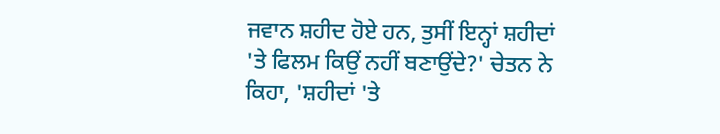ਜਵਾਨ ਸ਼ਹੀਦ ਹੋਏ ਹਨ, ਤੁਸੀਂ ਇਨ੍ਹਾਂ ਸ਼ਹੀਦਾਂ 'ਤੇ ਫਿਲਮ ਕਿਉਂ ਨਹੀਂ ਬਣਾਉਂਦੇ?' ਚੇਤਨ ਨੇ ਕਿਹਾ, 'ਸ਼ਹੀਦਾਂ 'ਤੇ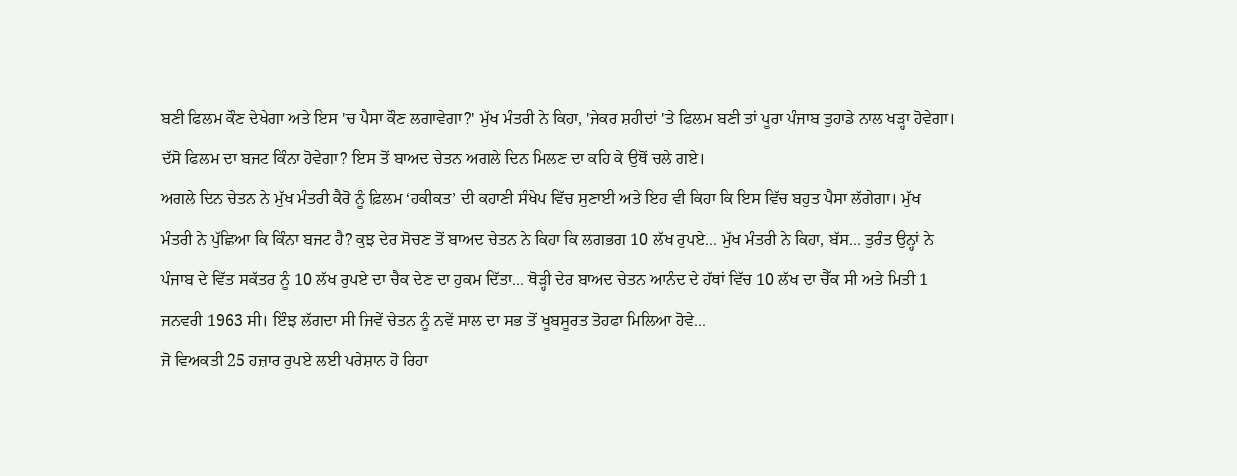ਬਣੀ ਫਿਲਮ ਕੌਣ ਦੇਖੇਗਾ ਅਤੇ ਇਸ 'ਚ ਪੈਸਾ ਕੌਣ ਲਗਾਵੇਗਾ?' ਮੁੱਖ ਮੰਤਰੀ ਨੇ ਕਿਹਾ, 'ਜੇਕਰ ਸ਼ਹੀਦਾਂ 'ਤੇ ਫਿਲਮ ਬਣੀ ਤਾਂ ਪੂਰਾ ਪੰਜਾਬ ਤੁਹਾਡੇ ਨਾਲ ਖੜ੍ਹਾ ਹੋਵੇਗਾ। ਦੱਸੋ ਫਿਲਮ ਦਾ ਬਜਟ ਕਿੰਨਾ ਹੋਵੇਗਾ? ਇਸ ਤੋਂ ਬਾਅਦ ਚੇਤਨ ਅਗਲੇ ਦਿਨ ਮਿਲਣ ਦਾ ਕਹਿ ਕੇ ਉਥੋਂ ਚਲੇ ਗਏ।
ਅਗਲੇ ਦਿਨ ਚੇਤਨ ਨੇ ਮੁੱਖ ਮੰਤਰੀ ਕੈਰੋ ਨੂੰ ਫ਼ਿਲਮ ‘ਹਕੀਕਤ’ ਦੀ ਕਹਾਣੀ ਸੰਖੇਪ ਵਿੱਚ ਸੁਣਾਈ ਅਤੇ ਇਹ ਵੀ ਕਿਹਾ ਕਿ ਇਸ ਵਿੱਚ ਬਹੁਤ ਪੈਸਾ ਲੱਗੇਗਾ। ਮੁੱਖ ਮੰਤਰੀ ਨੇ ਪੁੱਛਿਆ ਕਿ ਕਿੰਨਾ ਬਜਟ ਹੈ? ਕੁਝ ਦੇਰ ਸੋਚਣ ਤੋਂ ਬਾਅਦ ਚੇਤਨ ਨੇ ਕਿਹਾ ਕਿ ਲਗਭਗ 10 ਲੱਖ ਰੁਪਏ... ਮੁੱਖ ਮੰਤਰੀ ਨੇ ਕਿਹਾ, ਬੱਸ... ਤੁਰੰਤ ਉਨ੍ਹਾਂ ਨੇ ਪੰਜਾਬ ਦੇ ਵਿੱਤ ਸਕੱਤਰ ਨੂੰ 10 ਲੱਖ ਰੁਪਏ ਦਾ ਚੈਕ ਦੇਣ ਦਾ ਹੁਕਮ ਦਿੱਤਾ... ਥੋੜ੍ਹੀ ਦੇਰ ਬਾਅਦ ਚੇਤਨ ਆਨੰਦ ਦੇ ਹੱਥਾਂ ਵਿੱਚ 10 ਲੱਖ ਦਾ ਚੈੱਕ ਸੀ ਅਤੇ ਮਿਤੀ 1 ਜਨਵਰੀ 1963 ਸੀ। ਇੰਝ ਲੱਗਦਾ ਸੀ ਜਿਵੇਂ ਚੇਤਨ ਨੂੰ ਨਵੇਂ ਸਾਲ ਦਾ ਸਭ ਤੋਂ ਖੂਬਸੂਰਤ ਤੋਹਫਾ ਮਿਲਿਆ ਹੋਵੇ...
ਜੋ ਵਿਅਕਤੀ 25 ਹਜ਼ਾਰ ਰੁਪਏ ਲਈ ਪਰੇਸ਼ਾਨ ਹੋ ਰਿਹਾ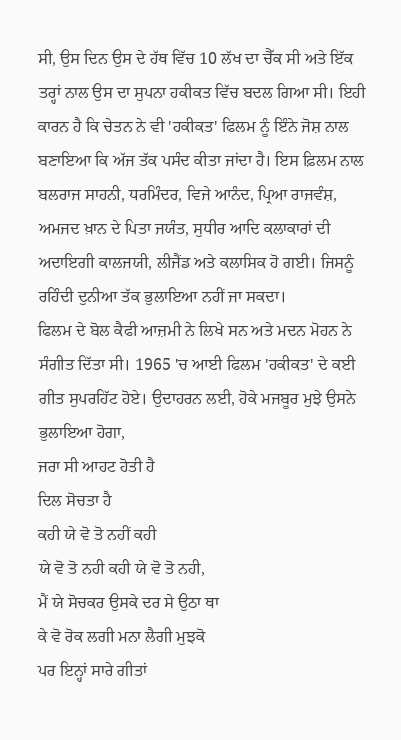ਸੀ, ਉਸ ਦਿਨ ਉਸ ਦੇ ਹੱਥ ਵਿੱਚ 10 ਲੱਖ ਦਾ ਚੈੱਕ ਸੀ ਅਤੇ ਇੱਕ ਤਰ੍ਹਾਂ ਨਾਲ ਉਸ ਦਾ ਸੁਪਨਾ ਹਕੀਕਤ ਵਿੱਚ ਬਦਲ ਗਿਆ ਸੀ। ਇਹੀ ਕਾਰਨ ਹੈ ਕਿ ਚੇਤਨ ਨੇ ਵੀ 'ਹਕੀਕਤ' ਫਿਲਮ ਨੂੰ ਇੰਨੇ ਜੋਸ਼ ਨਾਲ ਬਣਾਇਆ ਕਿ ਅੱਜ ਤੱਕ ਪਸੰਦ ਕੀਤਾ ਜਾਂਦਾ ਹੈ। ਇਸ ਫ਼ਿਲਮ ਨਾਲ ਬਲਰਾਜ ਸਾਹਨੀ, ਧਰਮਿੰਦਰ, ਵਿਜੇ ਆਨੰਦ, ਪ੍ਰਿਆ ਰਾਜਵੰਸ਼, ਅਮਜਦ ਖ਼ਾਨ ਦੇ ਪਿਤਾ ਜਯੰਤ, ਸੁਧੀਰ ਆਦਿ ਕਲਾਕਾਰਾਂ ਦੀ ਅਦਾਇਗੀ ਕਾਲਜਯੀ, ਲੀਜੈਂਡ ਅਤੇ ਕਲਾਸਿਕ ਹੋ ਗਈ। ਜਿਸਨੂੰ ਰਹਿੰਦੀ ਦੁਨੀਆ ਤੱਕ ਭੁਲਾਇਆ ਨਹੀਂ ਜਾ ਸਕਦਾ।
ਫਿਲਮ ਦੇ ਬੋਲ ਕੈਫੀ ਆਜ਼ਮੀ ਨੇ ਲਿਖੇ ਸਨ ਅਤੇ ਮਦਨ ਮੋਹਨ ਨੇ ਸੰਗੀਤ ਦਿੱਤਾ ਸੀ। 1965 'ਚ ਆਈ ਫਿਲਮ 'ਹਕੀਕਤ' ਦੇ ਕਈ ਗੀਤ ਸੁਪਰਹਿੱਟ ਹੋਏ। ਉਦਾਹਰਨ ਲਈ, ਹੋਕੇ ਮਜਬੂਰ ਮੁਝੇ ਉਸਨੇ ਭੁਲਾਇਆ ਹੋਗਾ,
ਜਰਾ ਸੀ ਆਹਟ ਹੋਤੀ ਹੈ
ਦਿਲ ਸੋਚਤਾ ਹੈ
ਕਹੀ ਯੇ ਵੋ ਤੋ ਨਹੀਂ ਕਹੀ
ਯੇ ਵੋ ਤੋ ਨਹੀ ਕਹੀ ਯੇ ਵੋ ਤੋ ਨਹੀ,
ਮੈਂ ਯੇ ਸੋਚਕਰ ਉਸਕੇ ਦਰ ਸੇ ਉਠਾ ਥਾ
ਕੇ ਵੋ ਰੋਕ ਲਗੀ ਮਨਾ ਲੈਗੀ ਮੁਝਕੋ
ਪਰ ਇਨ੍ਹਾਂ ਸਾਰੇ ਗੀਤਾਂ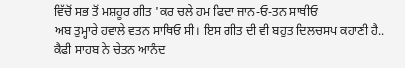ਵਿੱਚੋਂ ਸਭ ਤੋਂ ਮਸ਼ਹੂਰ ਗੀਤ 'ਕਰ ਚਲੇ ਹਮ ਫਿਦਾ ਜਾਨ-ਓ-ਤਨ ਸਾਥੀਓ
ਅਬ ਤੁਮ੍ਹਾਰੇ ਹਵਾਲੇ ਵਤਨ ਸਾਥਿਓ ਸੀ। ਇਸ ਗੀਤ ਦੀ ਵੀ ਬਹੁਤ ਦਿਲਚਸਪ ਕਹਾਣੀ ਹੈ.. ਕੈਫੀ ਸਾਹਬ ਨੇ ਚੇਤਨ ਆਨੰਦ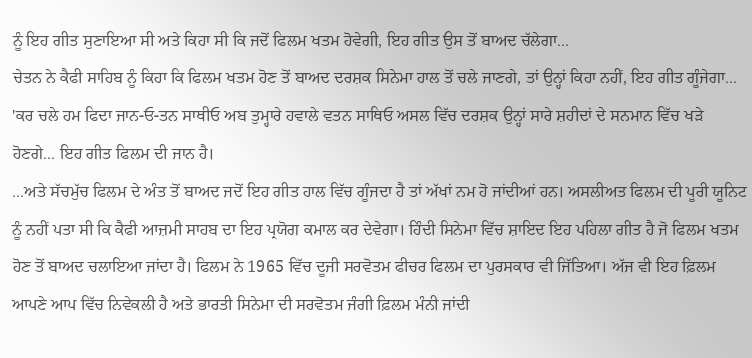ਨੂੰ ਇਹ ਗੀਤ ਸੁਣਾਇਆ ਸੀ ਅਤੇ ਕਿਹਾ ਸੀ ਕਿ ਜਦੋਂ ਫਿਲਮ ਖਤਮ ਹੋਵੇਗੀ, ਇਹ ਗੀਤ ਉਸ ਤੋਂ ਬਾਅਦ ਚੱਲੇਗਾ...
ਚੇਤਨ ਨੇ ਕੈਫੀ ਸਾਹਿਬ ਨੂੰ ਕਿਹਾ ਕਿ ਫਿਲਮ ਖਤਮ ਹੋਣ ਤੋਂ ਬਾਅਦ ਦਰਸ਼ਕ ਸਿਨੇਮਾ ਹਾਲ ਤੋਂ ਚਲੇ ਜਾਣਗੇ, ਤਾਂ ਉਨ੍ਹਾਂ ਕਿਹਾ ਨਹੀਂ, ਇਹ ਗੀਤ ਗੂੰਜੇਗਾ... 'ਕਰ ਚਲੇ ਹਮ ਫਿਦਾ ਜਾਨ-ਓ-ਤਨ ਸਾਥੀਓ ਅਬ ਤੁਮ੍ਹਾਰੇ ਹਵਾਲੇ ਵਤਨ ਸਾਥਿਓ ਅਸਲ ਵਿੱਚ ਦਰਸ਼ਕ ਉਨ੍ਹਾਂ ਸਾਰੇ ਸ਼ਹੀਦਾਂ ਦੇ ਸਨਮਾਨ ਵਿੱਚ ਖੜੇ ਹੋਣਗੇ... ਇਹ ਗੀਤ ਫਿਲਮ ਦੀ ਜਾਨ ਹੈ।
...ਅਤੇ ਸੱਚਮੁੱਚ ਫਿਲਮ ਦੇ ਅੰਤ ਤੋਂ ਬਾਅਦ ਜਦੋਂ ਇਹ ਗੀਤ ਹਾਲ ਵਿੱਚ ਗੂੰਜਦਾ ਹੈ ਤਾਂ ਅੱਖਾਂ ਨਮ ਹੋ ਜਾਂਦੀਆਂ ਹਨ। ਅਸਲੀਅਤ ਫਿਲਮ ਦੀ ਪੂਰੀ ਯੂਨਿਟ ਨੂੰ ਨਹੀਂ ਪਤਾ ਸੀ ਕਿ ਕੈਫੀ ਆਜ਼ਮੀ ਸਾਹਬ ਦਾ ਇਹ ਪ੍ਰਯੋਗ ਕਮਾਲ ਕਰ ਦੇਵੇਗਾ। ਹਿੰਦੀ ਸਿਨੇਮਾ ਵਿੱਚ ਸ਼ਾਇਦ ਇਹ ਪਹਿਲਾ ਗੀਤ ਹੈ ਜੋ ਫਿਲਮ ਖਤਮ ਹੋਣ ਤੋਂ ਬਾਅਦ ਚਲਾਇਆ ਜਾਂਦਾ ਹੈ। ਫਿਲਮ ਨੇ 1965 ਵਿੱਚ ਦੂਜੀ ਸਰਵੋਤਮ ਫੀਚਰ ਫਿਲਮ ਦਾ ਪੁਰਸਕਾਰ ਵੀ ਜਿੱਤਿਆ। ਅੱਜ ਵੀ ਇਹ ਫ਼ਿਲਮ ਆਪਣੇ ਆਪ ਵਿੱਚ ਨਿਵੇਕਲੀ ਹੈ ਅਤੇ ਭਾਰਤੀ ਸਿਨੇਮਾ ਦੀ ਸਰਵੋਤਮ ਜੰਗੀ ਫ਼ਿਲਮ ਮੰਨੀ ਜਾਂਦੀ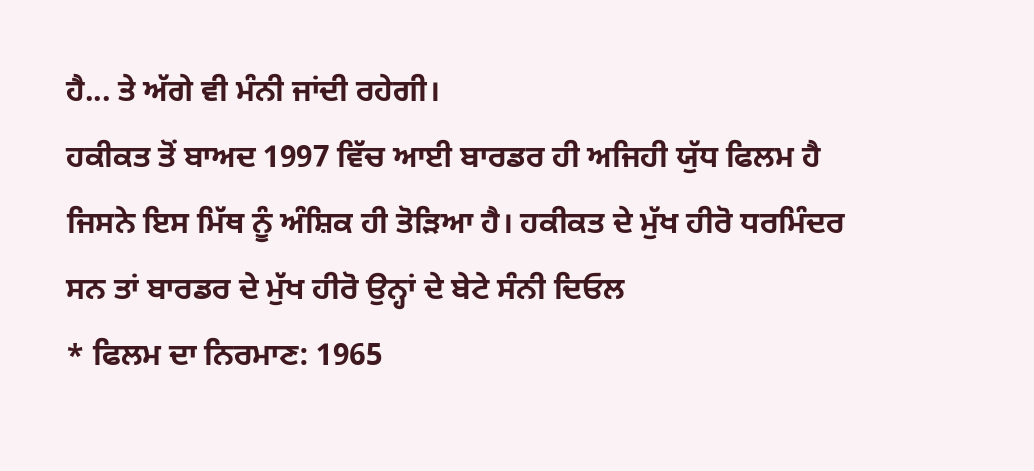ਹੈ... ਤੇ ਅੱਗੇ ਵੀ ਮੰਨੀ ਜਾਂਦੀ ਰਹੇਗੀ।
ਹਕੀਕਤ ਤੋਂ ਬਾਅਦ 1997 ਵਿੱਚ ਆਈ ਬਾਰਡਰ ਹੀ ਅਜਿਹੀ ਯੁੱਧ ਫਿਲਮ ਹੈ ਜਿਸਨੇ ਇਸ ਮਿੱਥ ਨੂੰ ਅੰਸ਼ਿਕ ਹੀ ਤੋੜਿਆ ਹੈ। ਹਕੀਕਤ ਦੇ ਮੁੱਖ ਹੀਰੋ ਧਰਮਿੰਦਰ ਸਨ ਤਾਂ ਬਾਰਡਰ ਦੇ ਮੁੱਖ ਹੀਰੋ ਉਨ੍ਹਾਂ ਦੇ ਬੇਟੇ ਸੰਨੀ ਦਿਓਲ
* ਫਿਲਮ ਦਾ ਨਿਰਮਾਣ: 1965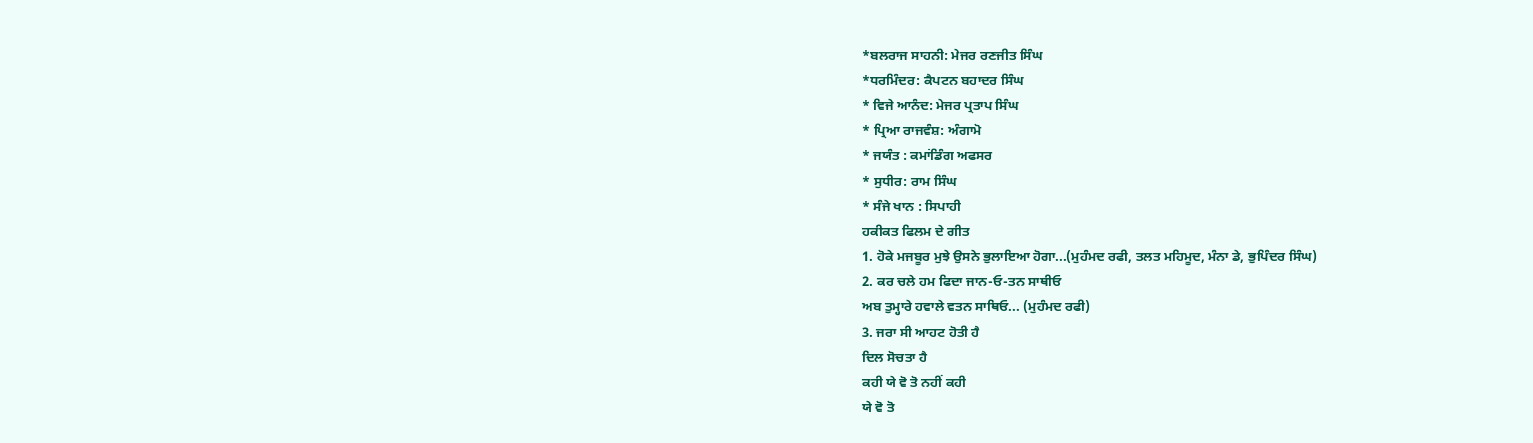*ਬਲਰਾਜ ਸਾਹਨੀ: ਮੇਜਰ ਰਣਜੀਤ ਸਿੰਘ
*ਧਰਮਿੰਦਰ: ਕੈਪਟਨ ਬਹਾਦਰ ਸਿੰਘ
* ਵਿਜੇ ਆਨੰਦ: ਮੇਜਰ ਪ੍ਰਤਾਪ ਸਿੰਘ
* ਪ੍ਰਿਆ ਰਾਜਵੰਸ਼: ਅੰਗਾਮੋ
* ਜਯੰਤ : ਕਮਾਂਡਿੰਗ ਅਫਸਰ
* ਸੁਧੀਰ: ਰਾਮ ਸਿੰਘ
* ਸੰਜੇ ਖਾਨ : ਸਿਪਾਹੀ
ਹਕੀਕਤ ਫਿਲਮ ਦੇ ਗੀਤ
1. ਹੋਕੇ ਮਜਬੂਰ ਮੁਝੇ ਉਸਨੇ ਭੁਲਾਇਆ ਹੋਗਾ...(ਮੁਹੰਮਦ ਰਫੀ, ਤਲਤ ਮਹਿਮੂਦ, ਮੰਨਾ ਡੇ, ਭੁਪਿੰਦਰ ਸਿੰਘ)
2. ਕਰ ਚਲੇ ਹਮ ਫਿਦਾ ਜਾਨ-ਓ-ਤਨ ਸਾਥੀਓ
ਅਬ ਤੁਮ੍ਹਾਰੇ ਹਵਾਲੇ ਵਤਨ ਸਾਥਿਓ... (ਮੁਹੰਮਦ ਰਫੀ)
3. ਜਰਾ ਸੀ ਆਹਟ ਹੋਤੀ ਹੈ
ਦਿਲ ਸੋਚਤਾ ਹੈ
ਕਹੀ ਯੇ ਵੋ ਤੋ ਨਹੀਂ ਕਹੀ
ਯੇ ਵੋ ਤੋ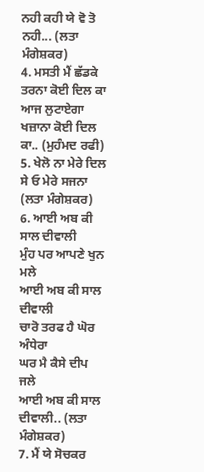ਨਹੀ ਕਹੀ ਯੇ ਵੋ ਤੋ ਨਹੀ... (ਲਤਾ ਮੰਗੇਸ਼ਕਰ)
4. ਮਸਤੀ ਮੈਂ ਛੱਡਕੇ ਤਰਨਾ ਕੋਈ ਦਿਲ ਕਾ
ਆਜ ਲੁਟਾਏਗਾ ਖਜ਼ਾਨਾ ਕੋਈ ਦਿਲ ਕਾ.. (ਮੁਹੰਮਦ ਰਫੀ)
5. ਖੇਲੋ ਨਾ ਮੇਰੇ ਦਿਲ ਸੇ ਓ ਮੇਰੇ ਸਜਨਾ (ਲਤਾ ਮੰਗੇਸ਼ਕਰ)
6. ਆਈ ਅਬ ਕੀ ਸਾਲ ਦੀਵਾਲੀ
ਮੁੰਹ ਪਰ ਆਪਣੇ ਖੁਨ ਮਲੇ
ਆਈ ਅਬ ਕੀ ਸਾਲ ਦੀਵਾਲੀ
ਚਾਰੋ ਤਰਫ ਹੈ ਘੋਰ ਅੰਧੇਰਾ
ਘਰ ਮੈ ਕੈਸੇ ਦੀਪ ਜਲੇ
ਆਈ ਅਬ ਕੀ ਸਾਲ ਦੀਵਾਲੀ.. (ਲਤਾ ਮੰਗੇਸ਼ਕਰ)
7. ਮੈਂ ਯੇ ਸੋਚਕਰ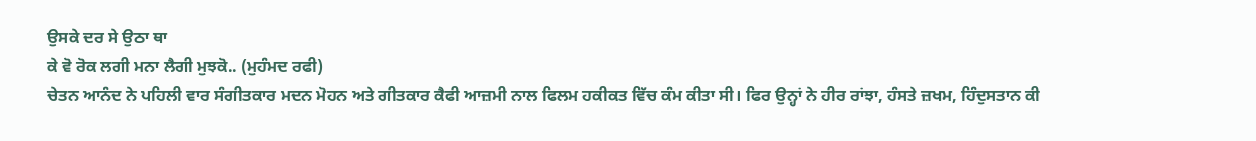ਉਸਕੇ ਦਰ ਸੇ ਉਠਾ ਥਾ
ਕੇ ਵੋ ਰੋਕ ਲਗੀ ਮਨਾ ਲੈਗੀ ਮੁਝਕੋ.. (ਮੁਹੰਮਦ ਰਫੀ)
ਚੇਤਨ ਆਨੰਦ ਨੇ ਪਹਿਲੀ ਵਾਰ ਸੰਗੀਤਕਾਰ ਮਦਨ ਮੋਹਨ ਅਤੇ ਗੀਤਕਾਰ ਕੈਫੀ ਆਜ਼ਮੀ ਨਾਲ ਫਿਲਮ ਹਕੀਕਤ ਵਿੱਚ ਕੰਮ ਕੀਤਾ ਸੀ। ਫਿਰ ਉਨ੍ਹਾਂ ਨੇ ਹੀਰ ਰਾਂਝਾ, ਹੰਸਤੇ ਜ਼ਖਮ, ਹਿੰਦੁਸਤਾਨ ਕੀ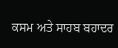ਕਸਮ ਅਤੇ ਸਾਹਬ ਬਹਾਦਰ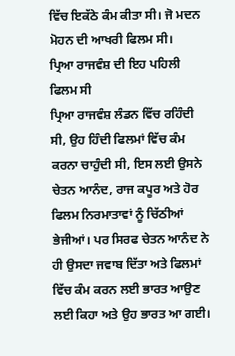ਵਿੱਚ ਇਕੱਠੇ ਕੰਮ ਕੀਤਾ ਸੀ। ਜੋ ਮਦਨ ਮੋਹਨ ਦੀ ਆਖਰੀ ਫਿਲਮ ਸੀ।
ਪ੍ਰਿਆ ਰਾਜਵੰਸ਼ ਦੀ ਇਹ ਪਹਿਲੀ ਫਿਲਮ ਸੀ
ਪ੍ਰਿਆ ਰਾਜਵੰਸ਼ ਲੰਡਨ ਵਿੱਚ ਰਹਿੰਦੀ ਸੀ, ਉਹ ਹਿੰਦੀ ਫਿਲਮਾਂ ਵਿੱਚ ਕੰਮ ਕਰਨਾ ਚਾਹੁੰਦੀ ਸੀ, ਇਸ ਲਈ ਉਸਨੇ ਚੇਤਨ ਆਨੰਦ, ਰਾਜ ਕਪੂਰ ਅਤੇ ਹੋਰ ਫਿਲਮ ਨਿਰਮਾਤਾਵਾਂ ਨੂੰ ਚਿੱਠੀਆਂ ਭੇਜੀਆਂ। ਪਰ ਸਿਰਫ ਚੇਤਨ ਆਨੰਦ ਨੇ ਹੀ ਉਸਦਾ ਜਵਾਬ ਦਿੱਤਾ ਅਤੇ ਫਿਲਮਾਂ ਵਿੱਚ ਕੰਮ ਕਰਨ ਲਈ ਭਾਰਤ ਆਉਣ ਲਈ ਕਿਹਾ ਅਤੇ ਉਹ ਭਾਰਤ ਆ ਗਈ।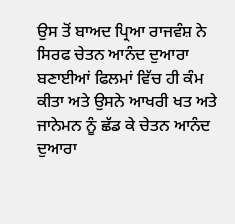ਉਸ ਤੋਂ ਬਾਅਦ ਪ੍ਰਿਆ ਰਾਜਵੰਸ਼ ਨੇ ਸਿਰਫ ਚੇਤਨ ਆਨੰਦ ਦੁਆਰਾ ਬਣਾਈਆਂ ਫਿਲਮਾਂ ਵਿੱਚ ਹੀ ਕੰਮ ਕੀਤਾ ਅਤੇ ਉਸਨੇ ਆਖਰੀ ਖਤ ਅਤੇ ਜਾਨੇਮਨ ਨੂੰ ਛੱਡ ਕੇ ਚੇਤਨ ਆਨੰਦ ਦੁਆਰਾ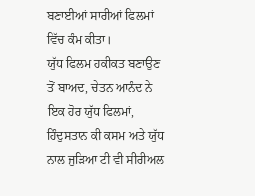ਬਣਾਈਆਂ ਸਾਰੀਆਂ ਫਿਲਮਾਂ ਵਿੱਚ ਕੰਮ ਕੀਤਾ।
ਯੁੱਧ ਫਿਲਮ ਹਕੀਕਤ ਬਣਾਉਣ ਤੋਂ ਬਾਅਦ, ਚੇਤਨ ਆਨੰਦ ਨੇ ਇਕ ਹੋਰ ਯੁੱਧ ਫਿਲਮਾਂ, ਹਿੰਦੁਸਤਾਨ ਕੀ ਕਸਮ ਅਤੇ ਯੁੱਧ ਨਾਲ ਜੁੜਿਆ ਟੀ ਵੀ ਸੀਰੀਅਲ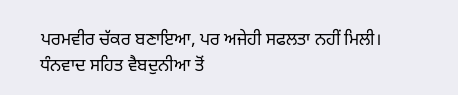ਪਰਮਵੀਰ ਚੱਕਰ ਬਣਾਇਆ, ਪਰ ਅਜੇਹੀ ਸਫਲਤਾ ਨਹੀਂ ਮਿਲੀ।
ਧੰਨਵਾਦ ਸਹਿਤ ਵੈਬਦੁਨੀਆ ਤੋਂ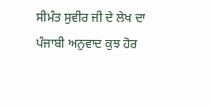ਸੀਮੰਤ ਸੁਵੀਰ ਜੀ ਦੇ ਲੇਖ ਦਾ ਪੰਜਾਬੀ ਅਨੁਵਾਦ ਕੁਝ ਹੋਰ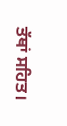ਤੱਥਾਂ ਸਹਿਤ।